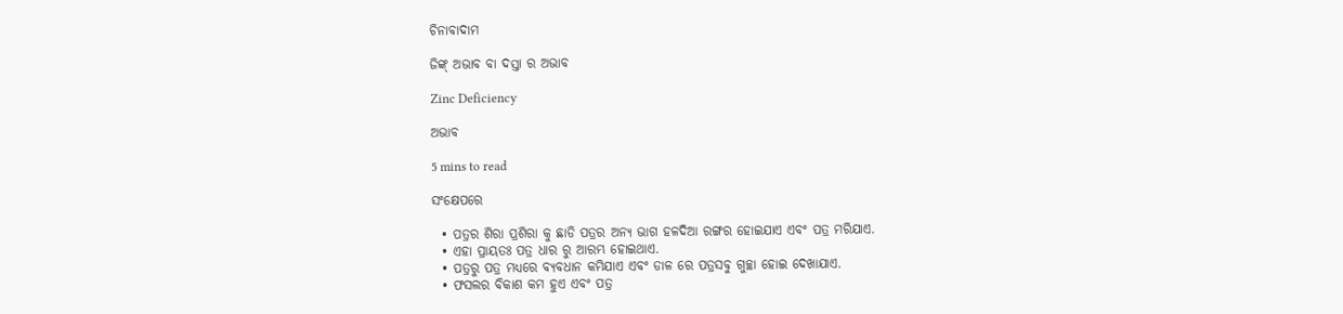ଚିନାବାଦାମ

ଜିଙ୍କ୍ ଅଭାବ ବା ଦସ୍ତା ର ଅଭାବ

Zinc Deficiency

ଅଭାବ

5 mins to read

ସଂକ୍ଷେପରେ

  • ପତ୍ରର ଶିରା ପ୍ରଶିରା କୁ ଛାଡି ପତ୍ରର ଅନ୍ୟ ଭାଗ ହଳଦିଆ ରଙ୍ଗର ହୋଇଯାଏ ଏବଂ ପତ୍ର ମରିଯାଏ.
  • ଏହା ପ୍ରାୟତଃ ପତ୍ର ଧାର ରୁ ଆରମ୍ଭ ହୋଇଥାଏ.
  • ପତ୍ରରୁ ପତ୍ର ମଧ୍ୟରେ ବ୍ୟବଧାନ କମିଯାଏ ଏବଂ ଡାଳ ରେ ପତ୍ରସବୁ ଗୁଚ୍ଛା ହୋଇ ଦେଖାଯାଏ.
  • ଫସଲର ବିକାଶ କମ ହୁଏ ଏବଂ ପତ୍ର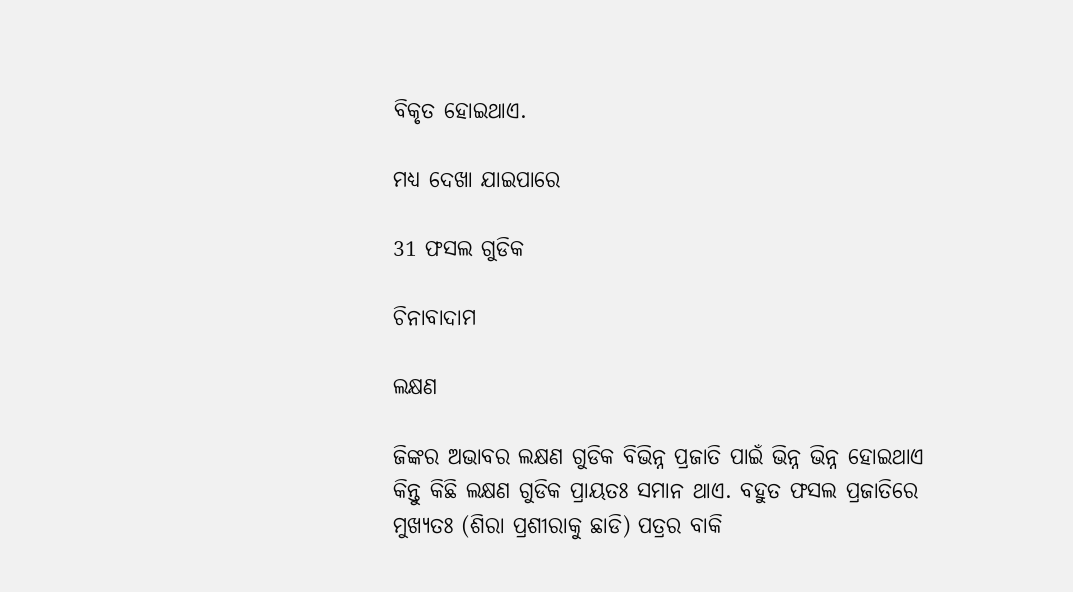ବିକୃତ ହୋଇଥାଏ.

ମଧ୍ୟ ଦେଖା ଯାଇପାରେ

31 ଫସଲ ଗୁଡିକ

ଚିନାବାଦାମ

ଲକ୍ଷଣ

ଜିଙ୍କର ଅଭାବର ଲକ୍ଷଣ ଗୁଡିକ ବିଭିନ୍ନ ପ୍ରଜାତି ପାଇଁ ଭିନ୍ନ ଭିନ୍ନ ହୋଇଥାଏ କିନ୍ତୁ କିଛି ଲକ୍ଷଣ ଗୁଡିକ ପ୍ରାୟତଃ ସମାନ ଥାଏ. ବହୁତ ଫସଲ ପ୍ରଜାତିରେ ମୁଖ୍ୟତଃ (ଶିରା ପ୍ରଶୀରାକୁ ଛାଡି) ପତ୍ରର ବାକି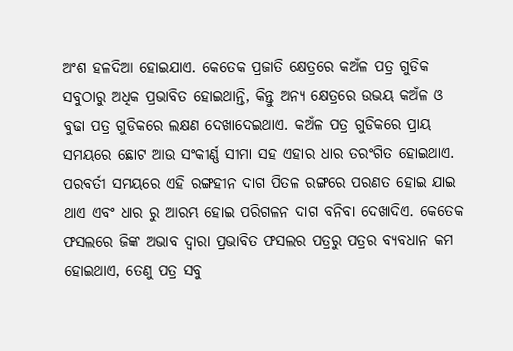ଅଂଶ ହଳଦିଆ ହୋଇଯାଏ. କେତେକ ପ୍ରଜାତି କ୍ଷେତ୍ରରେ କଅଁଳ ପତ୍ର ଗୁଡିକ ସବୁଠାରୁ ଅଧିକ ପ୍ରଭାବିତ ହୋଇଥାନ୍ତି, କିନ୍ତୁ ଅନ୍ୟ କ୍ଷେତ୍ରରେ ଉଭୟ କଅଁଳ ଓ ବୁଢା ପତ୍ର ଗୁଡିକରେ ଲକ୍ଷଣ ଦେଖାଦେଇଥାଏ. କଅଁଳ ପତ୍ର ଗୁଡିକରେ ପ୍ରାୟ ସମୟରେ ଛୋଟ ଆଉ ସଂକୀର୍ଣ୍ଣ ସୀମା ସହ ଏହାର ଧାର ତରଂଗିତ ହୋଇଥାଏ. ପରବର୍ତୀ ସମୟରେ ଏହି ରଙ୍ଗହୀନ ଦାଗ ପିତଳ ରଙ୍ଗରେ ପରଣତ ହୋଇ ଯାଇ ଥାଏ ଏବଂ ଧାର ରୁ ଆରମ୍ଭ ହୋଇ ପରିଗଳନ ଦାଗ ବନିବା ଦେଖାଦିଏ. କେତେକ ଫସଲରେ ଜିଙ୍କ ଅଭାବ ଦ୍ୱାରା ପ୍ରଭାବିତ ଫସଲର ପତ୍ରରୁ ପତ୍ରର ବ୍ୟବଧାନ କମ ହୋଇଥାଏ, ତେଣୁ ପତ୍ର ସବୁ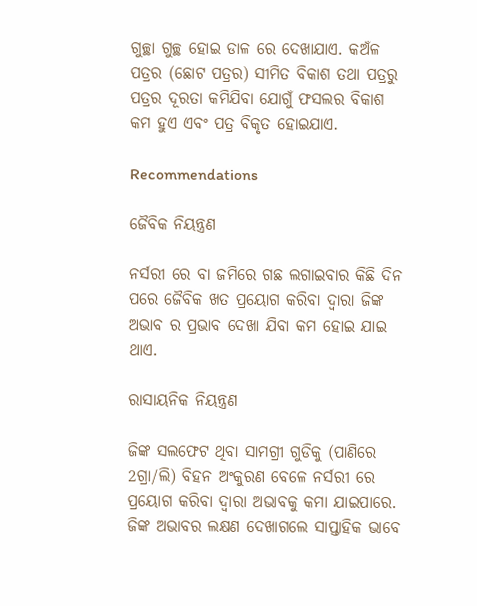ଗୁଚ୍ଛା ଗୁଚ୍ଛ ହୋଇ ଡାଳ ରେ ଦେଖାଯାଏ. କଅଁଳ ପତ୍ରର (ଛୋଟ ପତ୍ରର) ସୀମିତ ବିକାଶ ତଥା ପତ୍ରରୁ ପତ୍ରର ଦୂରତା କମିଯିବା ଯୋଗୁଁ ଫସଲର ବିକାଶ କମ ହୁଏ ଏବଂ ପତ୍ର ବିକୃତ ହୋଇଯାଏ.

Recommendations

ଜୈବିକ ନିୟନ୍ତ୍ରଣ

ନର୍ସରୀ ରେ ବା ଜମିରେ ଗଛ ଲଗାଇବାର କିଛି ଦିନ ପରେ ଜୈବିକ ଖତ ପ୍ରୟୋଗ କରିବା ଦ୍ୱାରା ଜିଙ୍କ ଅଭାବ ର ପ୍ରଭାବ ଦେଖା ଯିବା କମ ହୋଇ ଯାଇ ଥାଏ.

ରାସାୟନିକ ନିୟନ୍ତ୍ରଣ

ଜିଙ୍କ ସଲଫେଟ ଥିବା ସାମଗ୍ରୀ ଗୁଡିକୁ (ପାଣିରେ 2ଗ୍ରା/ଲି) ବିହନ ଅଂକୁରଣ ବେଳେ ନର୍ସରୀ ରେ ପ୍ରୟୋଗ କରିବା ଦ୍ୱାରା ଅଭାବକୁ କମା ଯାଇପାରେ. ଜିଙ୍କ ଅଭାବର ଲକ୍ଷଣ ଦେଖାଗଲେ ସାପ୍ତାହିକ ଭାବେ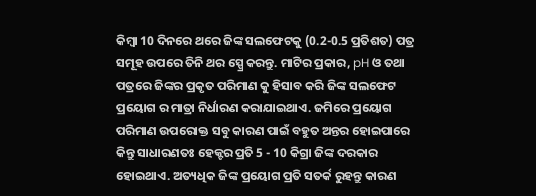କିମ୍ବା 10 ଦିନରେ ଥରେ ଜିଙ୍କ ସଲଫେଟକୁ (0.2-0.5 ପ୍ରତିଶତ) ପତ୍ର ସମୂହ ଉପରେ ତିନି ଥର ସ୍ପ୍ରେ କରନ୍ତୁ. ମାଟିର ପ୍ରକାର, pH ଓ ତଥା ପତ୍ରରେ ଜିଙ୍କର ପ୍ରକୃତ ପରିମାଣ କୁ ହିସାବ କରି ଜିଙ୍କ ସଲଫେଟ ପ୍ରୟୋଗ ର ମାତ୍ରା ନିର୍ଧାରଣ କରାଯାଇଥାଏ. ଜମିରେ ପ୍ରୟୋଗ ପରିମାଣ ଉପରୋକ୍ତ ସବୁ କାରଣ ପାଇଁ ବହୁତ ଅନ୍ତର ହୋଇପାରେ କିନ୍ତୁ ସାଧାରଣତଃ ହେକ୍ଟର ପ୍ରତି 5 - 10 କିଗ୍ରା ଜିଙ୍କ ଦରକାର ହୋଇଥାଏ. ଅତ୍ୟଧିକ ଜିଙ୍କ ପ୍ରୟୋଗ ପ୍ରତି ସତର୍କ ରୁହନ୍ତୁ କାରଣ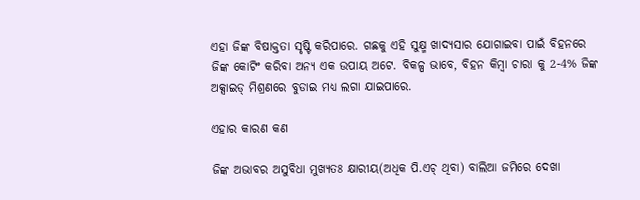ଏହା ଜିଙ୍କ ବିଷାକ୍ତତା ସୃଷ୍ଟି କରିପାରେ. ଗଛକୁ ଏହି ସୁକ୍ଷ୍ମ ଖାଦ୍ୟସାର ଯୋଗାଇବା ପାଇଁ ବିହନରେ ଜିଙ୍କ କୋଟିଂ କରିବା ଅନ୍ୟ ଏକ ଉପାୟ ଅଟେ. ବିକଳ୍ପ ଭାବେ, ବିହନ କିମ୍ବା ଚାରା କୁ 2-4% ଜିଙ୍କ ଅକ୍ସାଇଡ୍ ମିଶ୍ରଣରେ ବୁଡାଇ ମଧ୍ୟ ଲଗା ଯାଇପାରେ.

ଏହାର କାରଣ କଣ

ଜିଙ୍କ ଅଭାବର ଅସୁବିଧା ମୁଖ୍ୟତଃ କ୍ଷାରୀୟ(ଅଧିକ ପି.ଏଚ୍ ଥିବା) ବାଲିଆ ଜମିରେ ଦେଖା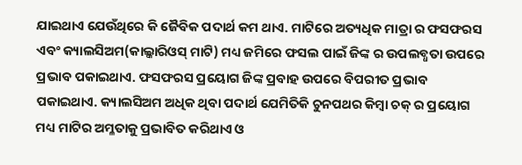ଯାଇଥାଏ ଯେଉଁଥିରେ କି ଜୈବିକ ପଦାର୍ଥ କମ ଥାଏ. ମାଟିରେ ଅତ୍ୟଧିକ ମାତ୍ରା ର ଫସଫରସ ଏବଂ କ୍ୟାଲସିଅମ(କାଲ୍କାରିଓସ୍ ମାଟି) ମଧ୍ୟ ଜମିରେ ଫସଲ ପାଇଁ ଜିଙ୍କ ର ଉପଲବ୍ଧତା ଉପରେ ପ୍ରଭାବ ପକାଇଥାଏ. ଫସଫରସ ପ୍ରୟୋଗ ଜିଙ୍କ ପ୍ରବାହ ଉପରେ ବିପରୀତ ପ୍ରଭାବ ପକାଇଥାଏ. କ୍ୟାଲସିଅମ ଅଧିକ ଥିବା ପଦାର୍ଥ ଯେମିତିକି ଚୁନପଥର କିମ୍ବା ଚକ୍ ର ପ୍ରୟୋଗ ମଧ୍ୟ ମାଟିର ଅମ୍ଳତାକୁ ପ୍ରଭାବିତ କରିଥାଏ ଓ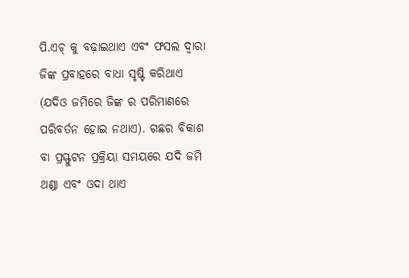ପି.ଏଚ୍ କୁ ବଢ଼ାଇଥାଏ ଏବଂ ଫସଲ ଦ୍ୱାରା ଜିଙ୍କ ପ୍ରବାହରେ ବାଧା ସୃଷ୍ଟି କରିଥାଏ (ଯଦିଓ ଜମିରେ ଜିଙ୍କ ର ପରିମାଣରେ ପରିବର୍ତନ ହୋଇ ନଥାଏ). ଗଛର ବିକାଶ ବା ପ୍ରସ୍ଫୁଟନ ପ୍ରକ୍ରିୟା ସମୟରେ ଯଦି ଜମି ଥଣ୍ଡା ଏବଂ ଓଦା ଥାଏ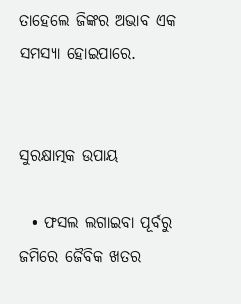ତାହେଲେ ଜିଙ୍କର ଅଭାବ ଏକ ସମସ୍ୟା ହୋଇପାରେ.


ସୁରକ୍ଷାତ୍ମକ ଉପାୟ

  • ଫସଲ ଲଗାଇବା ପୂର୍ବରୁ ଜମିରେ ଜୈବିକ ଖତର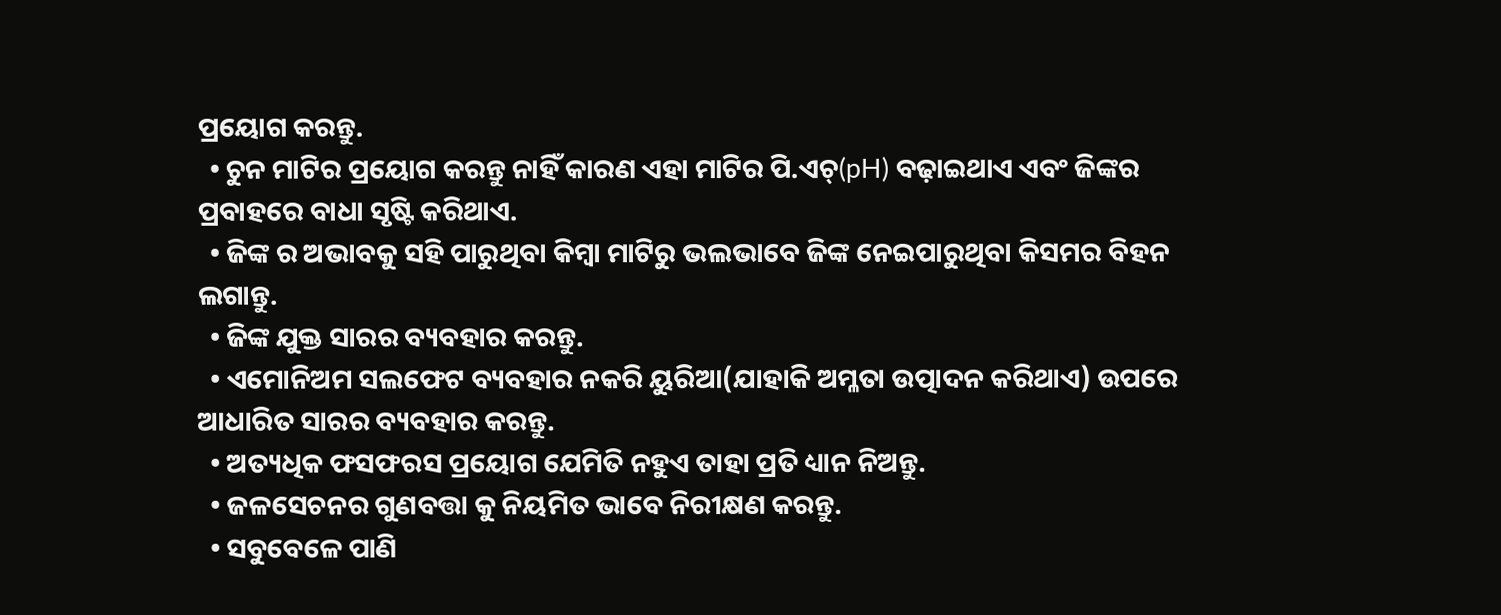ପ୍ରୟୋଗ କରନ୍ତୁ.
  • ଚୁନ ମାଟିର ପ୍ରୟୋଗ କରନ୍ତୁ ନାହିଁ କାରଣ ଏହା ମାଟିର ପି.ଏଚ୍(pH) ବଢ଼ାଇଥାଏ ଏବଂ ଜିଙ୍କର ପ୍ରବାହରେ ବାଧା ସୃଷ୍ଟି କରିଥାଏ.
  • ଜିଙ୍କ ର ଅଭାବକୁ ସହି ପାରୁଥିବା କିମ୍ବା ମାଟିରୁ ଭଲଭାବେ ଜିଙ୍କ ନେଇପାରୁଥିବା କିସମର ବିହନ ଲଗାନ୍ତୁ.
  • ଜିଙ୍କ ଯୁକ୍ତ ସାରର ବ୍ୟବହାର କରନ୍ତୁ.
  • ଏମୋନିଅମ ସଲଫେଟ ବ୍ୟବହାର ନକରି ୟୁରିଆ(ଯାହାକି ଅମ୍ଳତା ଉତ୍ପାଦନ କରିଥାଏ) ଉପରେ ଆଧାରିତ ସାରର ବ୍ୟବହାର କରନ୍ତୁ.
  • ଅତ୍ୟଧିକ ଫସଫରସ ପ୍ରୟୋଗ ଯେମିତି ନହୁଏ ତାହା ପ୍ରତି ଧ୍ୟାନ ନିଅନ୍ତୁ.
  • ଜଳସେଚନର ଗୁଣବତ୍ତା କୁ ନିୟମିତ ଭାବେ ନିରୀକ୍ଷଣ କରନ୍ତୁ.
  • ସବୁବେଳେ ପାଣି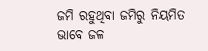ଜମି ରହୁଥିବା ଜମିରୁ ନିୟମିତ ଭାବେ ଜଳ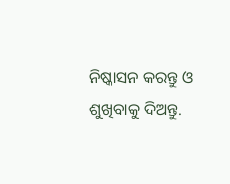ନିଷ୍କାସନ କରନ୍ତୁ ଓ ଶୁଖିବାକୁ ଦିଅନ୍ତୁ.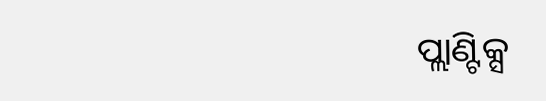ପ୍ଲାଣ୍ଟିକ୍ସ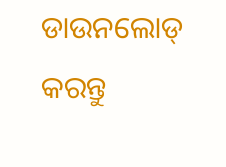ଡାଉନଲୋଡ୍ କରନ୍ତୁ